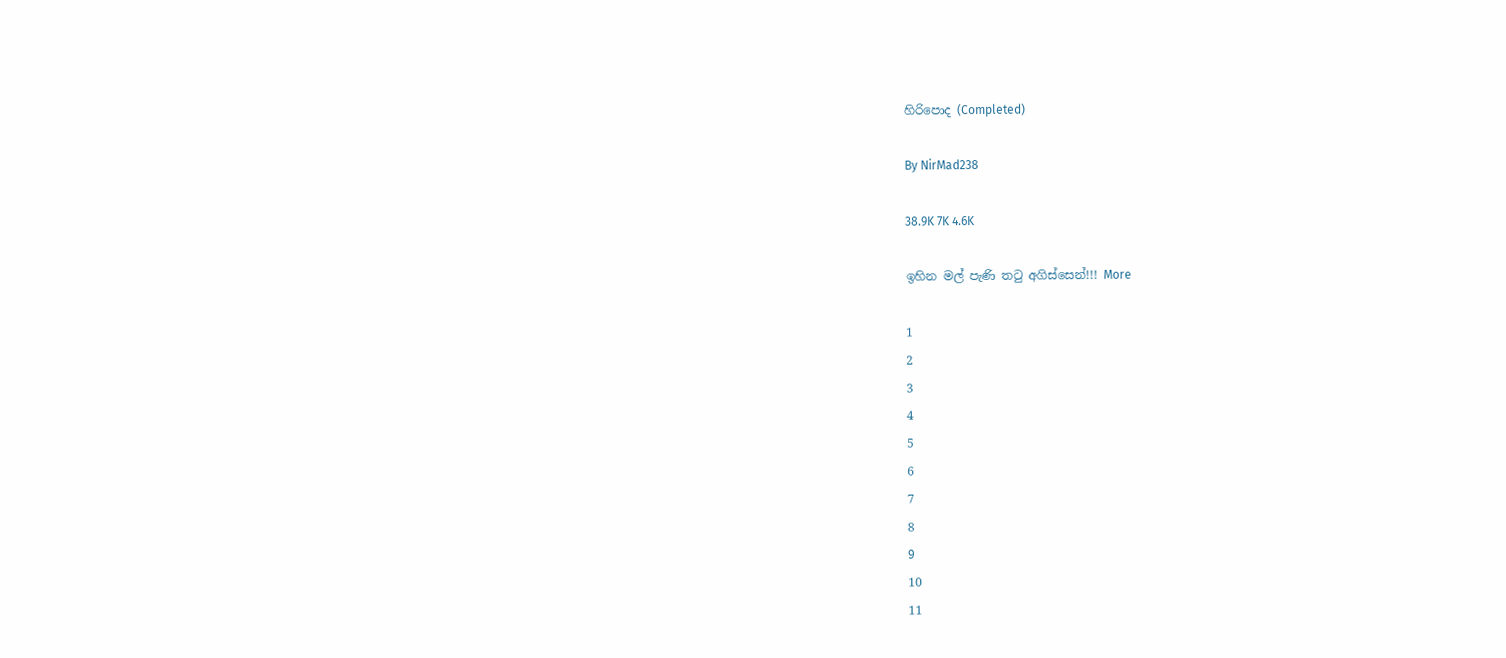හිරිපොද (Completed)

By NirMad238

38.9K 7K 4.6K

ඉහින මල් පැණි තටු අගිස්සෙන්!!! More

1
2
3
4
5
6
7
8
9
10
11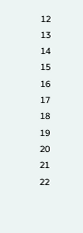12
13
14
15
16
17
18
19
20
21
22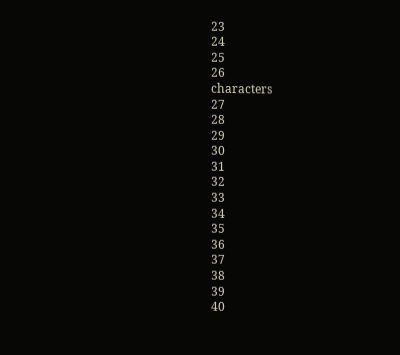23
24
25
26
characters
27
28
29
30
31
32
33
34
35
36
37
38
39
40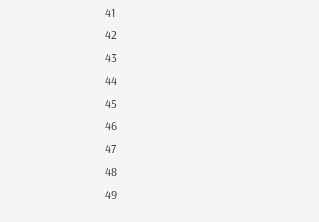41
42
43
44
45
46
47
48
49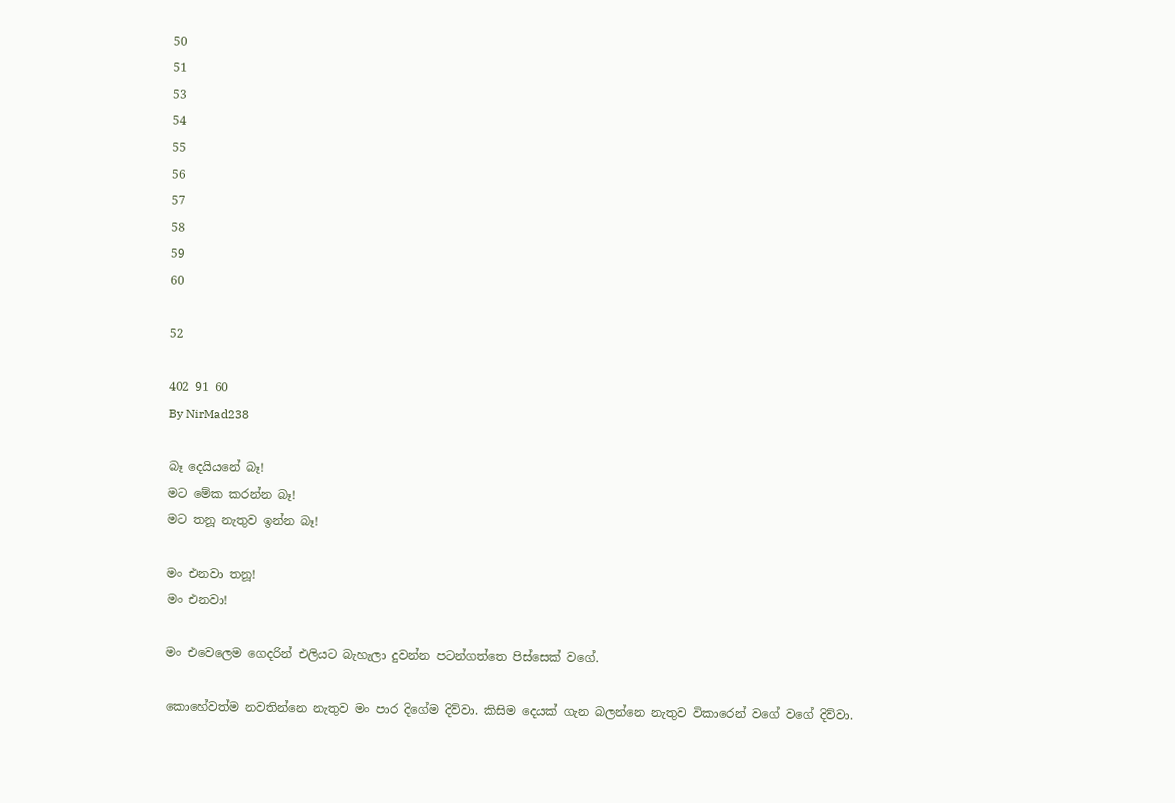50
51
53
54
55
56
57
58
59
60

52

402 91 60
By NirMad238

බෑ දෙයියනේ බෑ!
මට මේක කරන්න බෑ!
මට තනූ නැතුව ඉන්න බෑ!

මං එනවා තනූ!
මං එනවා!

මං එවෙලෙම ගෙදරින් එලියට බැහැලා දුවන්න පටන්ගත්තෙ පිස්සෙක් වගේ.

කොහේවත්ම නවතින්නෙ නැතුව මං පාර දිගේම දිව්වා. කිසිම දෙයක් ගැන බලන්නෙ නැතුව විකාරෙන් වගේ වගේ දිව්වා.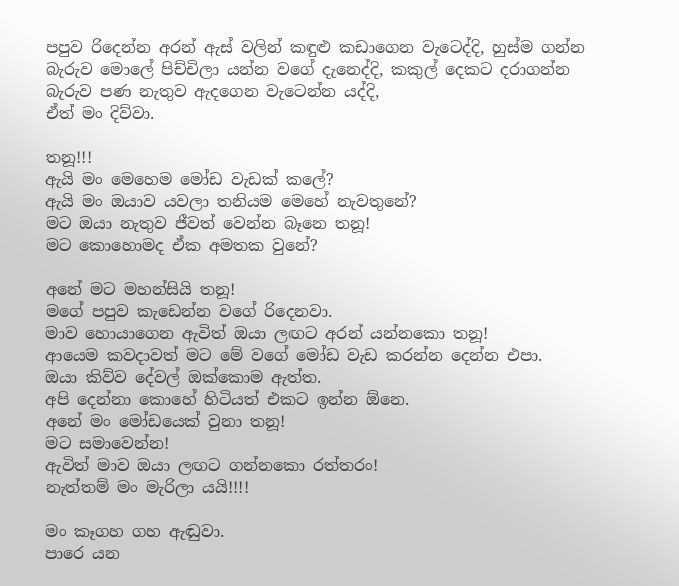පපුව රිදෙන්න අරන් ඇස් වලින් කඳුළු කඩාගෙන වැටෙද්දි, හුස්ම ගන්න බැරුව මොලේ පිච්චිලා යන්න වගේ දැනෙද්දි, කකුල් දෙකට දරාගන්න බැරුව පණ නැතුව ඇදගෙන වැටෙන්න යද්දි,
ඒත් මං දිව්වා.

තනූ!!!
ඇයි මං මෙහෙම මෝඩ වැඩක් කලේ?
ඇයි මං ඔයාව යවලා තනියම මෙහේ නැවතුනේ?
මට ඔයා නැතුව ජීවත් වෙන්න බෑනෙ තනූ!
මට කොහොමද ඒක අමතක වුනේ?

අනේ මට මහන්සියි තනූ!
මගේ පපුව කැඩෙන්න වගේ රිදෙනවා.
මාව හොයාගෙන ඇවිත් ඔයා ලඟට අරන් යන්නකො තනූ!
ආයෙම කවදාවත් මට මේ වගේ මෝඩ වැඩ කරන්න දෙන්න එපා.
ඔයා කිව්ව දේවල් ඔක්කොම ඇත්ත.
අපි දෙන්නා කොහේ හිටියත් එකට ඉන්න ඕනෙ.
අනේ මං මෝඩයෙක් වුනා තනූ!
මට සමාවෙන්න!
ඇවිත් මාව ඔයා ලඟට ගන්නකො රත්තරං!
නැත්තම් මං මැරිලා යයි!!!!

මං කෑගහ ගහ ඇඬුවා.
පාරෙ යන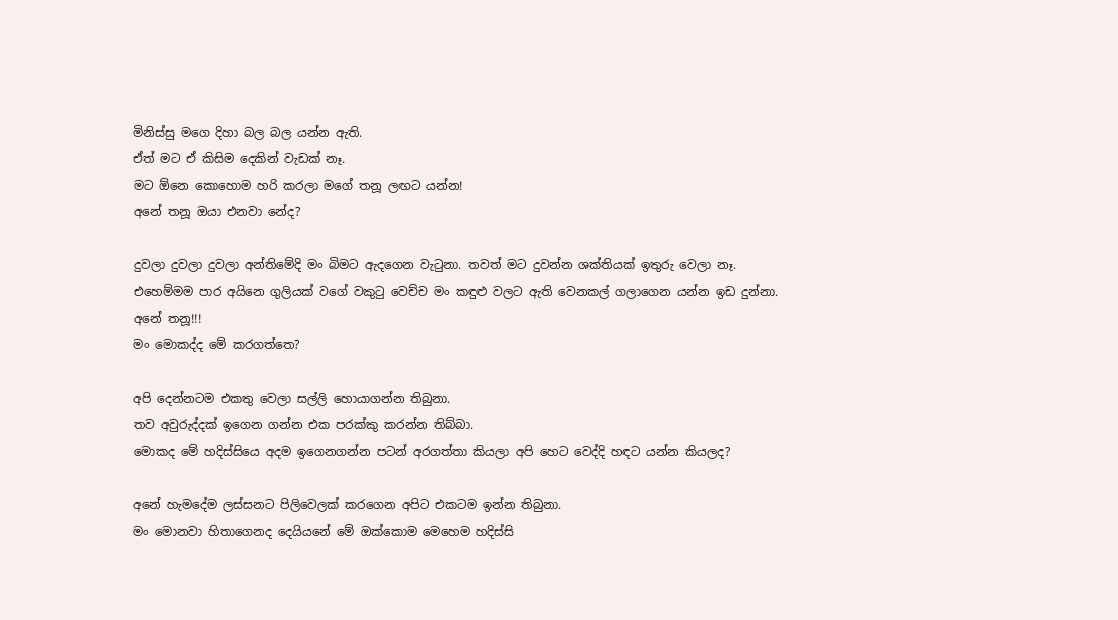මිනිස්සු මගෙ දිහා බල බල යන්න ඇති.
ඒත් මට ඒ කිසිම දෙකින් වැඩක් නෑ.
මට ඕනෙ කොහොම හරි කරලා මගේ තනූ ලඟට යන්න!
අනේ තනූ ඔයා එනවා නේද?

දුවලා දුවලා දුවලා අන්තිමේදි මං බිමට ඇදගෙන වැටුනා. තවත් මට දුවන්න ශක්තියක් ඉතුරු වෙලා නෑ.
එහෙම්මම පාර අයිනෙ ගුලියක් වගේ වකුටු වෙච්ච මං කඳුළු වලට ඇති වෙනකල් ගලාගෙන යන්න ඉඩ දුන්නා.
අනේ තනූ!!!
මං මොකද්ද මේ කරගත්තෙ?

අපි දෙන්නටම එකතු වෙලා සල්ලි හොයාගන්න තිබුනා.
තව අවුරුද්දක් ඉගෙන ගන්න එක පරක්කු කරන්න තිබ්බා.
මොකද මේ හදිස්සියෙ අදම ඉගෙනගන්න පටන් අරගත්තා කියලා අපි හෙට වෙද්දි හඳට යන්න කියලද?

අනේ හැමදේම ලස්සනට පිලිවෙලක් කරගෙන අපිට එකටම ඉන්න තිබුනා.
මං මොනවා හිතාගෙනද දෙයියනේ මේ ඔක්කොම මෙහෙම හදිස්සි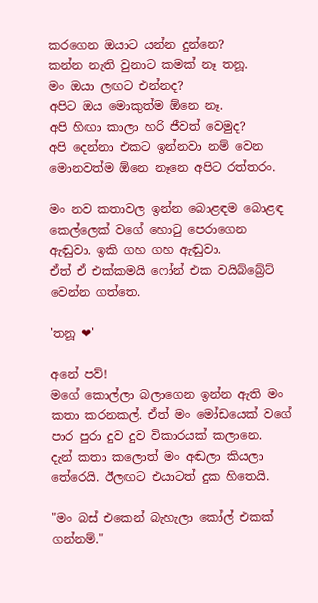කරගෙන ඔයාට යන්න දුන්නෙ?
කන්න නැති වුනාට කමක් නෑ තනූ.
මං ඔයා ලඟට එන්නද?
අපිට ඔය මොකුත්ම ඕනෙ නෑ.
අපි හිඟා කාලා හරි ජීවත් වෙමුද?
අපි දෙන්නා එකට ඉන්නවා නම් වෙන මොනවත්ම ඕනෙ නෑනෙ අපිට රත්තරං.

මං නව කතාවල ඉන්න බොළඳම බොළඳ කෙල්ලෙක් වගේ හොටු පෙරාගෙන ඇඬුවා. ඉකි ගහ ගහ ඇඬුවා.
ඒත් ඒ එක්කමයි ෆෝන් එක වයිබ්බ්‍රේට් වෙන්න ගත්තෙ.

'තනූ ❤'

අනේ පව්!
මගේ කොල්ලා බලාගෙන ඉන්න ඇති මං කතා කරනකල්. ඒත් මං මෝඩයෙක් වගේ පාර පුරා දුව දුව විකාරයක් කලානෙ.
දැන් කතා කලොත් මං අඬලා කියලා තේරෙයි. ඊලඟට එයාටත් දුක හිතෙයි.

"මං බස් එකෙන් බැහැලා කෝල් එකක් ගන්නම්."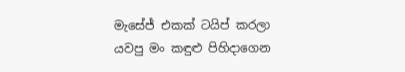මැසේජ් එකක් ටයිප් කරලා යවපු මං කඳුළු පිහිදාගෙන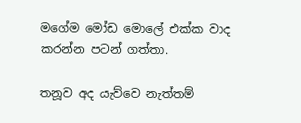මගේම මෝඩ මොලේ එක්ක වාද කරන්න පටන් ගත්තා.

තනූව අද යැව්වෙ නැත්තම්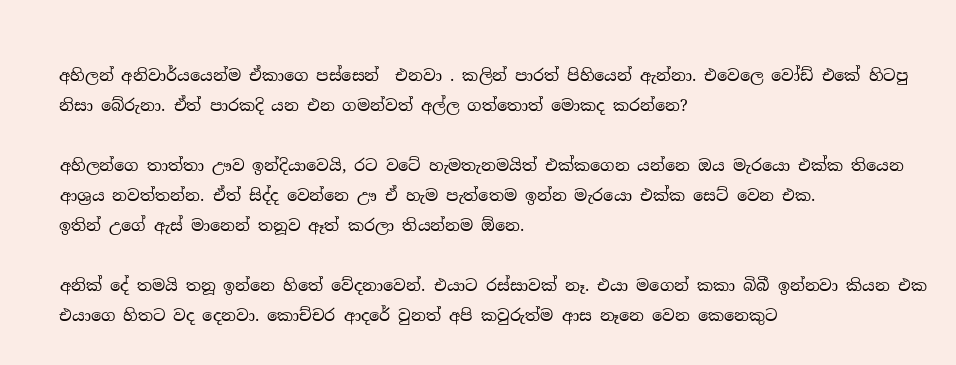අහිලන් අනිවාර්යයෙන්ම ඒකාගෙ පස්සෙන්  එනවා . කලින් පාරත් පිහියෙන් ඇන්නා. එවෙලෙ වෝඩ් එකේ හිටපු නිසා බේරුනා. ඒත් පාරකදි යන එන ගමන්වත් අල්ල ගත්තොත් මොකද කරන්නෙ?

අහිලන්ගෙ තාත්තා ඌව ඉන්දියාවෙයි, රට වටේ හැමතැනමයිත් එක්කගෙන යන්නෙ ඔය මැරයො එක්ක තියෙන ආශ්‍රය නවත්තන්න. ඒත් සිද්ද වෙන්නෙ ඌ ඒ හැම පැත්තෙම ඉන්න මැරයො එක්ක සෙට් වෙන එක.
ඉතින් උගේ ඇස් මානෙන් තනූව ඈත් කරලා තියන්නම ඕනෙ.

අනික් දේ තමයි තනූ ඉන්නෙ හිතේ වේදනාවෙන්. එයාට රස්සාවක් නෑ. එයා මගෙන් කකා බිබී ඉන්නවා කියන එක එයාගෙ හිතට වද දෙනවා. කොච්චර ආදරේ වුනත් අපි කවුරුත්ම ආස නෑනෙ වෙන කෙනෙකුට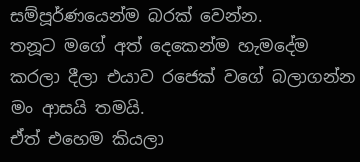සම්පූර්ණයෙන්ම බරක් වෙන්න.
තනූට මගේ අත් දෙකෙන්ම හැමදේම කරලා දීලා එයාව රජෙක් වගේ බලාගන්න මං ආසයි තමයි.
ඒත් එහෙම කියලා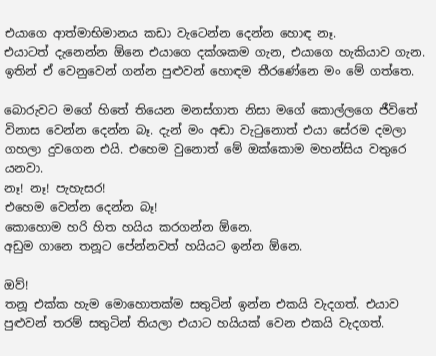එයාගෙ ආත්මාභිමානය කඩා වැටෙන්න දෙන්න හොඳ නෑ.
එයාටත් දැනෙන්න ඕනෙ එයාගෙ දක්ශකම ගැන, එයාගෙ හැකියාව ගැන. ඉතින් ඒ වෙනුවෙන් ගන්න පුළුවන් හොඳම තීරණේනෙ මං මේ ගත්තෙ.

බොරුවට මගේ හිතේ තියෙන මනස්ගාත නිසා මගේ කොල්ලගෙ ජීවිතේ විනාස වෙන්න දෙන්න බෑ. දැන් මං අඬා වැටුනොත් එයා සේරම දමලා ගහලා දුවගෙන එයි. එහෙම වුනොත් මේ ඔක්කොම මහන්සිය වතුරෙ යනවා.
නෑ! නෑ! පැහැසර!
එහෙම වෙන්න දෙන්න බෑ!
කොහොම හරි හිත හයිය කරගන්න ඕනෙ.
අඩුම ගානෙ තනූට පේන්නවත් හයියට ඉන්න ඕනෙ.

ඔව්!
තනූ එක්ක හැම මොහොතක්ම සතුටින් ඉන්න එකයි වැදගත්. එයාව පුළුවන් තරම් සතුටින් තියලා එයාට හයියක් වෙන එකයි වැදගත්.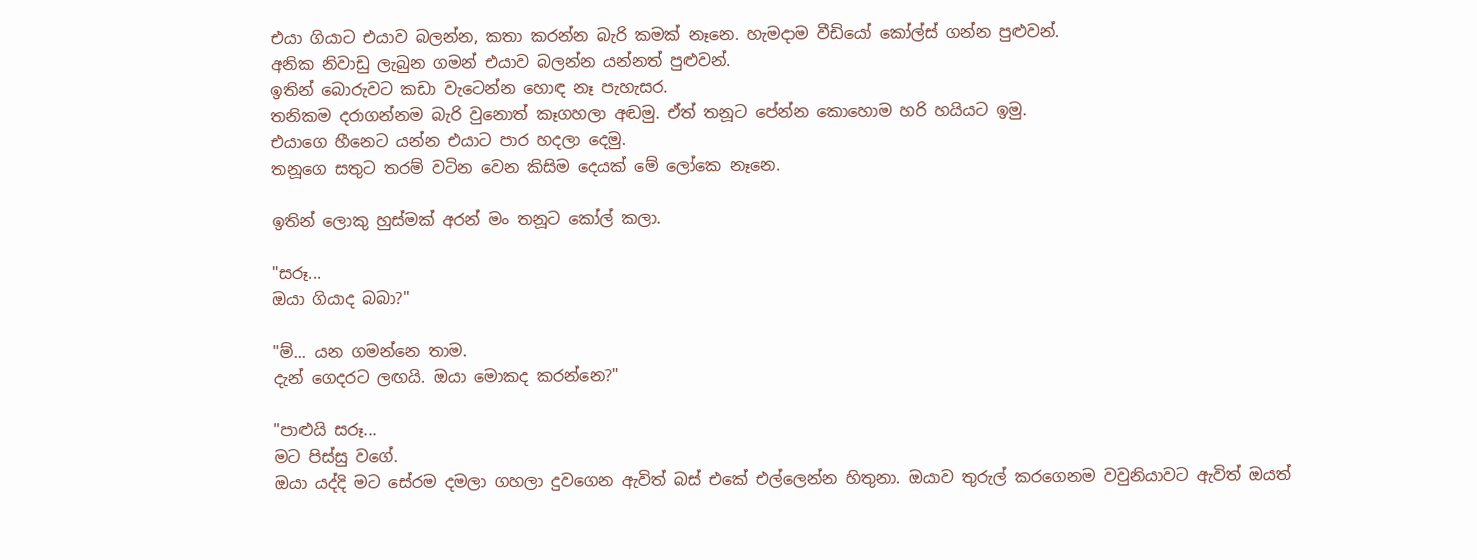එයා ගියාට එයාව බලන්න, කතා කරන්න බැරි කමක් නෑනෙ. හැමදාම වීඩියෝ කෝල්ස් ගන්න පුළුවන්.
අනික නිවාඩු ලැබුන ගමන් එයාව බලන්න යන්නත් පුළුවන්.
ඉතින් බොරුවට කඩා වැටෙන්න හොඳ නෑ පැහැසර.
තනිකම දරාගන්නම බැරි වුනොත් කෑගහලා අඬමු. ඒත් තනූට පේන්න කොහොම හරි හයියට ඉමු.
එයාගෙ හීනෙට යන්න එයාට පාර හදලා දෙමු.
තනූගෙ සතුට තරම් වටින වෙන කිසිම දෙයක් මේ ලෝකෙ නෑනෙ.

ඉතින් ලොකු හුස්මක් අරන් මං තනූට කෝල් කලා.

"සරූ...
ඔයා ගියාද බබා?"

"ම්... යන ගමන්නෙ තාම.
දැන් ගෙදරට ලඟයි. ඔයා මොකද කරන්නෙ?"

"පාළුයි සරූ...
මට පිස්සු වගේ.
ඔයා යද්දි මට සේරම දමලා ගහලා දුවගෙන ඇවිත් බස් එකේ එල්ලෙන්න හිතුනා. ඔයාව තුරුල් කරගෙනම වවුනියාවට ඇවිත් ඔයත්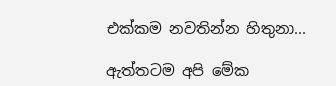එක්කම නවතින්න හිතුනා...

ඇත්තටම අපි මේක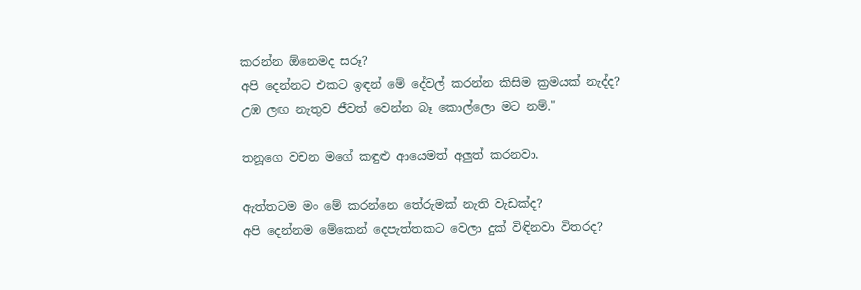කරන්න ඕනෙමද සරූ?
අපි දෙන්නට එකට ඉඳන් මේ දේවල් කරන්න කිසිම ක්‍රමයක් නැද්ද?
උඹ ලඟ නැතුව ජීවත් වෙන්න බෑ කොල්ලො මට නම්."

තනූගෙ වචන මගේ කඳුළු ආයෙමත් අලුත් කරනවා.

ඇත්තටම මං මේ කරන්නෙ තේරුමක් නැති වැඩක්ද?
අපි දෙන්නම මේකෙන් දෙපැත්තකට වෙලා දුක් විඳිනවා විතරද?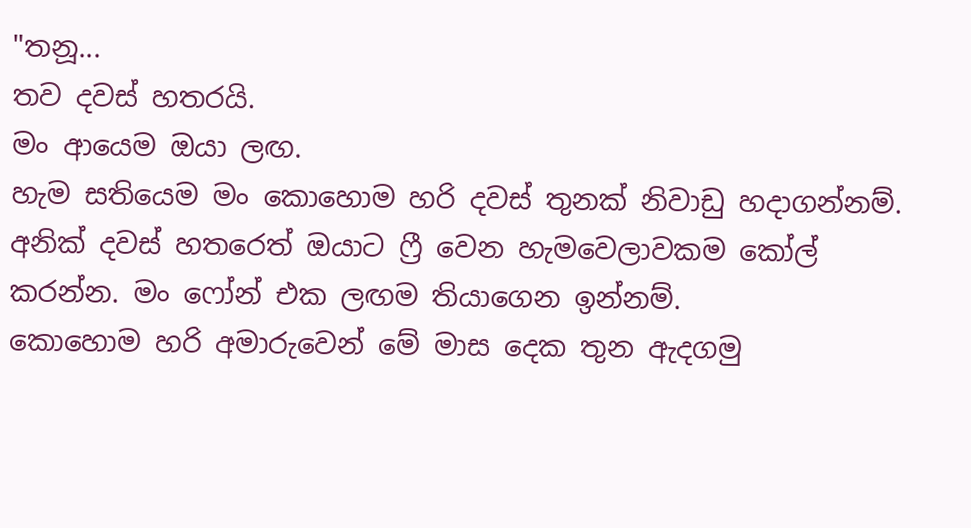"තනූ...
තව දවස් හතරයි.
මං ආයෙම ඔයා ලඟ.
හැම සතියෙම මං කොහොම හරි දවස් තුනක් නිවාඩු හදාගන්නම්.
අනික් දවස් හතරෙත් ඔයාට ෆ්‍රී වෙන හැමවෙලාවකම කෝල් කරන්න. මං ෆෝන් එක ලඟම තියාගෙන ඉන්නම්.
කොහොම හරි අමාරුවෙන් මේ මාස දෙක තුන ඇදගමු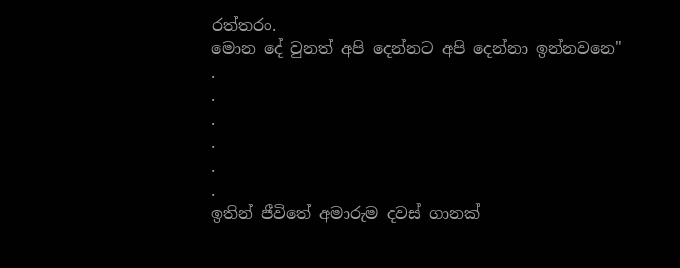රත්තරං.
මොන දේ වුනත් අපි දෙන්නට අපි දෙන්නා ඉන්නවනෙ"
.
.
.
.
.
.
ඉතින් ජීවිතේ අමාරුම දවස් ගානක්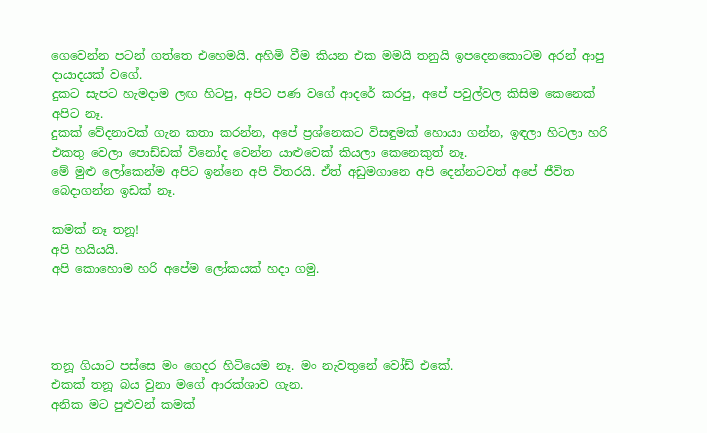ගෙවෙන්න පටන් ගත්තෙ එහෙමයි. අහිමි වීම කියන එක මමයි තනුයි ඉපදෙනකොටම අරන් ආපු දායාදයක් වගේ.
දුකට සැපට හැමදාම ලඟ හිටපු, අපිට පණ වගේ ආදරේ කරපු, අපේ පවුල්වල කිසිම කෙනෙක් අපිට නෑ.
දුකක් වේදනාවක් ගැන කතා කරන්න, අපේ ප්‍රශ්නෙකට විසඳුමක් හොයා ගන්න, ඉඳලා හිටලා හරි එකතු වෙලා පොඩ්ඩක් විනෝද වෙන්න යාළුවෙක් කියලා කෙනෙකුත් නෑ.
මේ මුළු ලෝකෙන්ම අපිට ඉන්නෙ අපි විතරයි. ඒත් අඩුමගානෙ අපි දෙන්නටවත් අපේ ජීවිත බෙදාගන්න ඉඩක් නෑ.

කමක් නෑ තනූ!
අපි හයියයි.
අපි කොහොම හරි අපේම ලෝකයක් හදා ගමු.




තනූ ගියාට පස්සෙ මං ගෙදර හිටියෙම නෑ. මං නැවතුනේ වෝඩ් එකේ.
එකක් තනූ බය වුනා මගේ ආරක්ශාව ගැන.
අනික මට පුළුවන් කමක්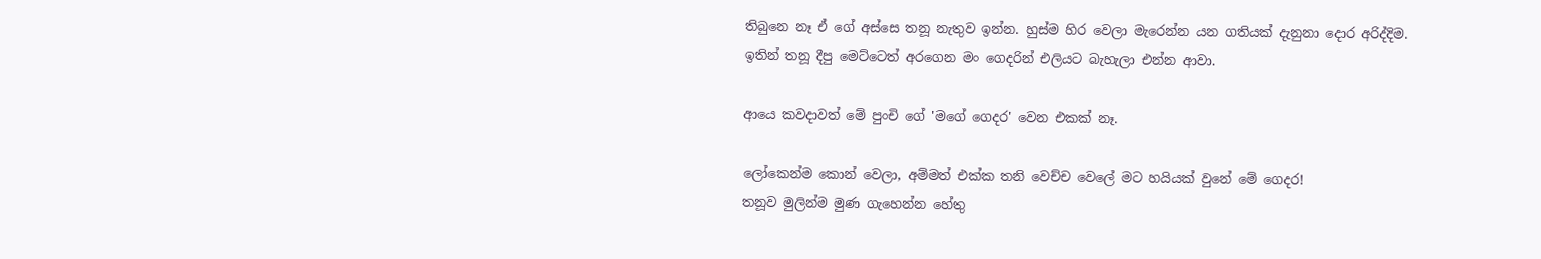තිබුනෙ නෑ ඒ ගේ අස්සෙ තනූ නැතුව ඉන්න. හුස්ම හිර වෙලා මැරෙන්න යන ගතියක් දැනුනා දොර අරිද්දිම.
ඉතින් තනූ දීපු මෙට්ටෙත් අරගෙන මං ගෙදරින් එලියට බැහැලා එන්න ආවා.

ආයෙ කවදාවත් මේ පුංචි ගේ 'මගේ ගෙදර' වෙන එකක් නෑ.

ලෝකෙන්ම කොන් වෙලා, අම්මත් එක්ක තනි වෙච්ච වෙලේ මට හයියක් වුනේ මේ ගෙදර!
තනූව මුලින්ම මුණ ගැහෙන්න හේතු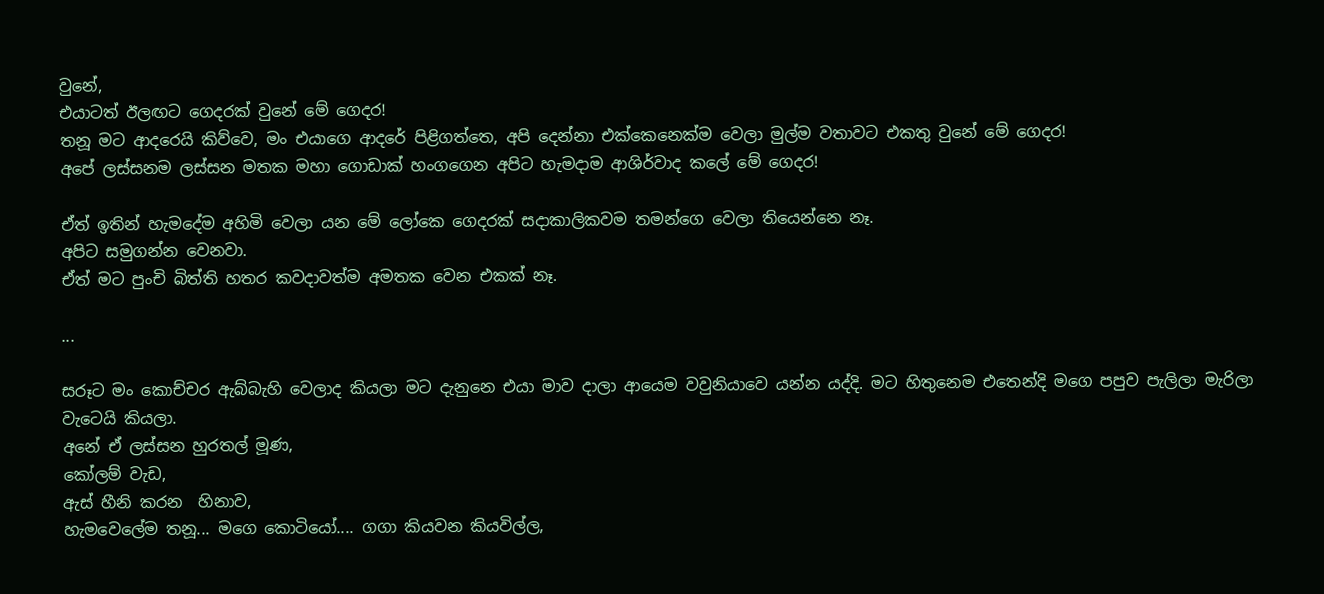වුනේ,
එයාටත් ඊලඟට ගෙදරක් වුනේ මේ ගෙදර!
තනූ මට ආදරෙයි කිව්වෙ, මං එයාගෙ ආදරේ පිළිගත්තෙ, අපි දෙන්නා එක්කෙනෙක්ම වෙලා මුල්ම වතාවට එකතු වුනේ මේ ගෙදර!
අපේ ලස්සනම ලස්සන මතක මහා ගොඩාක් හංගගෙන අපිට හැමදාම ආශිර්වාද කලේ මේ ගෙදර!

ඒත් ඉතින් හැමදේම අහිමි වෙලා යන මේ ලෝකෙ ගෙදරක් සදාකාලිකවම තමන්ගෙ වෙලා තියෙන්නෙ නෑ.
අපිට සමුගන්න වෙනවා.
ඒත් මට පුංචි බිත්ති හතර කවදාවත්ම අමතක වෙන එකක් නෑ.

...

සරූට මං කොච්චර ඇබ්බැහි වෙලාද කියලා මට දැනුනෙ එයා මාව දාලා ආයෙම වවුනියාවෙ යන්න යද්දි. මට හිතුනෙම එතෙන්දි මගෙ පපුව පැලිලා මැරිලා වැටෙයි කියලා.
අනේ ඒ ලස්සන හුරතල් මූණ,
කෝලම් වැඩ,
ඇස් හීනි කරන  හිනාව,
හැමවෙලේම තනූ... මගෙ කොටියෝ.... ගගා කියවන කියවිල්ල,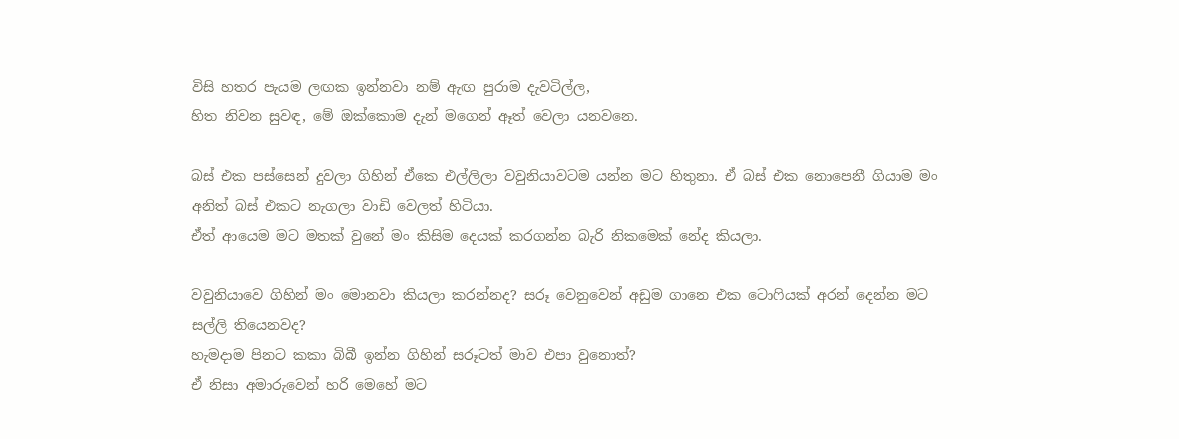විසි හතර පැයම ලඟක ඉන්නවා නම් ඇඟ පුරාම දැවටිල්ල,
හිත නිවන සුවඳ, මේ ඔක්කොම දැන් මගෙන් ඈත් වෙලා යනවනෙ.

බස් එක පස්සෙන් දුවලා ගිහින් ඒකෙ එල්ලිලා වවුනියාවටම යන්න මට හිතුනා. ඒ බස් එක නොපෙනී ගියාම මං අනිත් බස් එකට නැගලා වාඩි වෙලත් හිටියා.
ඒත් ආයෙම මට මතක් වුනේ මං කිසිම දෙයක් කරගන්න බැරි නිකමෙක් නේද කියලා.

වවුනියාවෙ ගිහින් මං මොනවා කියලා කරන්නද? සරූ වෙනුවෙන් අඩුම ගානෙ එක ටොෆියක් අරන් දෙන්න මට සල්ලි තියෙනවද?
හැමදාම පිනට කකා බිබී ඉන්න ගිහින් සරූටත් මාව එපා වුනොත්?
ඒ නිසා අමාරුවෙන් හරි මෙහේ මට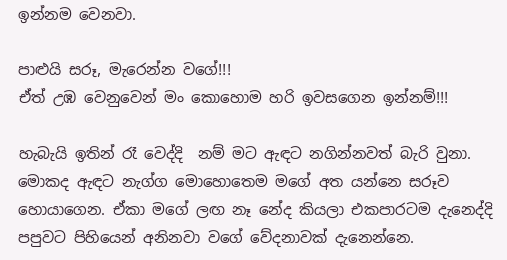ඉන්නම වෙනවා.

පාළුයි සරූ, මැරෙන්න වගේ!!!
ඒත් උඹ වෙනුවෙන් මං කොහොම හරි ඉවසගෙන ඉන්නම්!!!

හැබැයි ඉතින් රෑ වෙද්දි  නම් මට ඇඳට නගින්නවත් බැරි වුනා. මොකද ඇඳට නැග්ග මොහොතෙම මගේ අත යන්නෙ සරූව හොයාගෙන. ඒකා මගේ ලඟ නෑ නේද කියලා එකපාරටම දැනෙද්දි පපුවට පිහියෙන් අනිනවා වගේ වේදනාවක් දැනෙන්නෙ.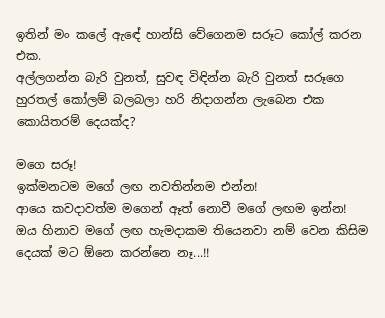ඉතින් මං කලේ ඇඳේ හාන්සි වේගෙනම සරූට කෝල් කරන එක.
අල්ලගන්න බැරි වුනත්, සුවඳ විඳින්න බැරි වුනත් සරූගෙ හුරතල් කෝලම් බලබලා හරි නිදාගන්න ලැබෙන එක කොයිතරම් දෙයක්ද?

මගෙ සරූ!
ඉක්මනටම මගේ ලඟ නවතින්නම එන්න!
ආයෙ කවදාවත්ම මගෙන් ඈත් නොවී මගේ ලඟම ඉන්න!
ඔය හිනාව මගේ ලඟ හැමදාකම තියෙනවා නම් වෙන කිසිම දෙයක් මට ඕනෙ කරන්නෙ නෑ...!!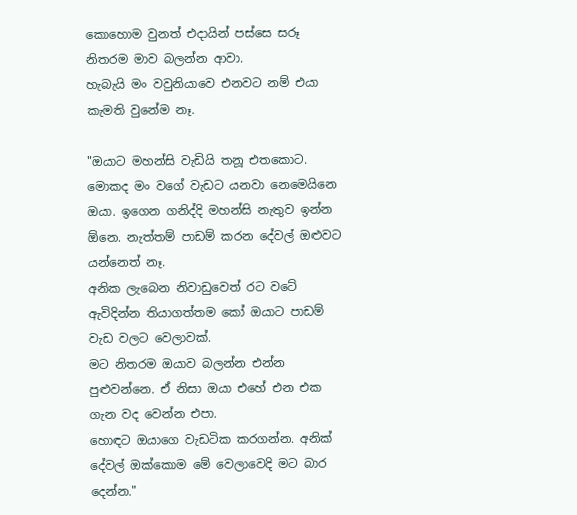කොහොම වුනත් එදායින් පස්සෙ සරූ නිතරම මාව බලන්න ආවා.
හැබැයි මං වවුනියාවෙ එනවට නම් එයා කැමති වුනේම නෑ.

"ඔයාට මහන්සි වැඩියි තනූ එතකොට.
මොකද මං වගේ වැඩට යනවා නෙමෙයිනෙ ඔයා. ඉගෙන ගනිද්දි මහන්සි නැතුව ඉන්න ඕනෙ. නැත්තම් පාඩම් කරන දේවල් ඔළුවට යන්නෙත් නෑ.
අනික ලැබෙන නිවාඩුවෙත් රට වටේ ඇවිදින්න තියාගත්තම කෝ ඔයාට පාඩම් වැඩ වලට වෙලාවක්.
මට නිතරම ඔයාව බලන්න එන්න පුළුවන්නෙ. ඒ නිසා ඔයා එහේ එන එක ගැන වද වෙන්න එපා.
හොඳට ඔයාගෙ වැඩටික කරගන්න. අනික් දේවල් ඔක්කොම මේ වෙලාවෙදි මට බාර දෙන්න."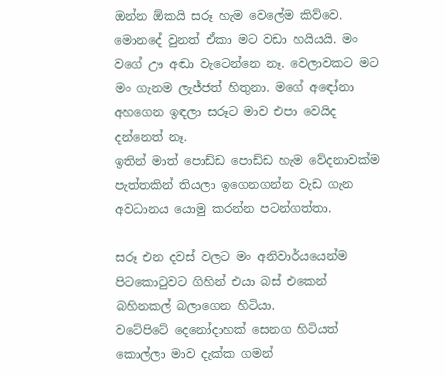ඔන්න ඕකයි සරූ හැම වෙලේම කිව්වෙ.
මොනදේ වුනත් ඒකා මට වඩා හයියයි. මං වගේ ඌ අඬා වැටෙන්නෙ නෑ. වෙලාවකට මට මං ගැනම ලැජ්ජත් හිතුනා. මගේ අඳෝනා අහගෙන ඉඳලා සරූට මාව එපා වෙයිද දන්නෙත් නෑ.
ඉතින් මාත් පොඩ්ඩ පොඩ්ඩ හැම වේදනාවක්ම පැත්තකින් තියලා ඉගෙනගන්න වැඩ ගැන අවධානය යොමු කරන්න පටන්ගත්තා.

සරූ එන දවස් වලට මං අනිවාර්යයෙන්ම පිටකොටුවට ගිහින් එයා බස් එකෙන් බහිනකල් බලාගෙන හිටියා.
වටේපිටේ දෙනෝදාහක් සෙනග හිටියත් කොල්ලා මාව දැක්ක ගමන්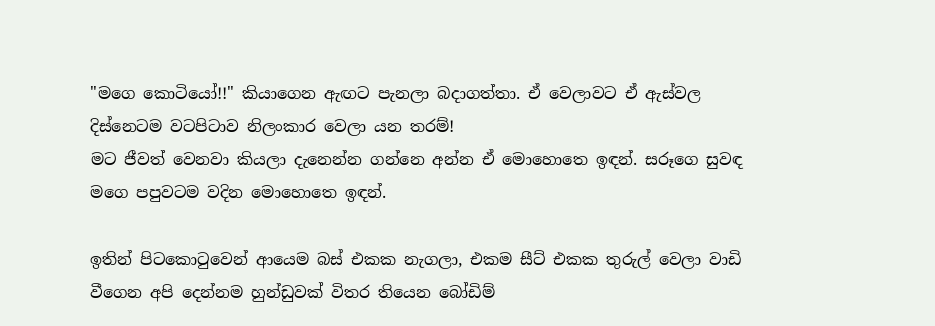"මගෙ කොටියෝ!!" කියාගෙන ඇඟට පැනලා බදාගත්තා. ඒ වෙලාවට ඒ ඇස්වල දිස්නෙටම වටපිටාව නිලංකාර වෙලා යන තරම්!
මට ජීවත් වෙනවා කියලා දැනෙන්න ගන්නෙ අන්න ඒ මොහොතෙ ඉඳන්. සරූගෙ සුවඳ මගෙ පපුවටම වදින මොහොතෙ ඉඳන්.

ඉතින් පිටකොටුවෙන් ආයෙම බස් එකක නැගලා, එකම සීට් එකක තුරුල් වෙලා වාඩි වීගෙන අපි දෙන්නම හුන්ඩුවක් විතර තියෙන බෝඩිම්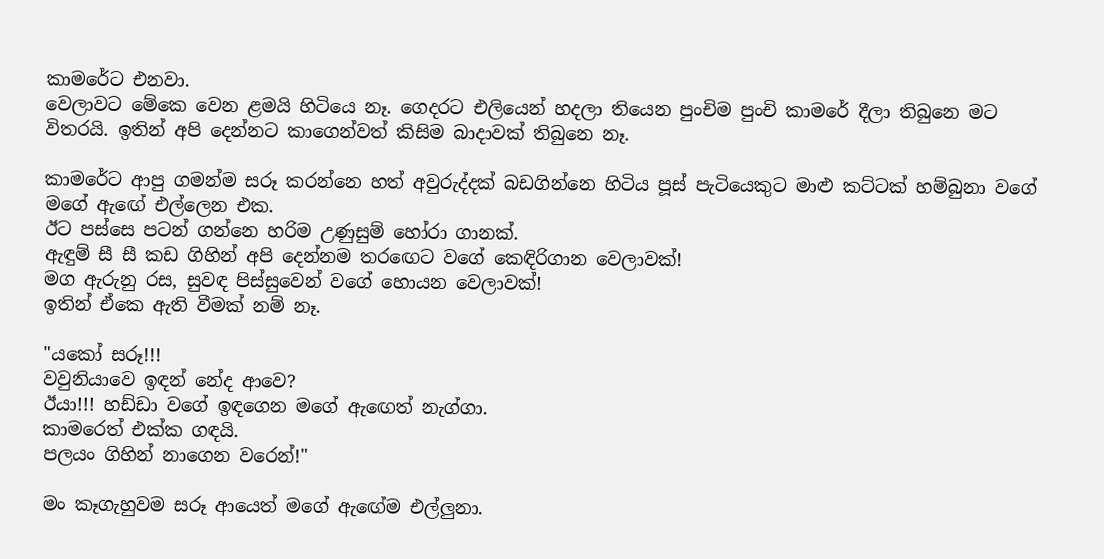කාමරේට එනවා.
වෙලාවට මේකෙ වෙන ළමයි හිටියෙ නෑ. ගෙදරට එලියෙන් හදලා තියෙන පුංචිම පුංචි කාමරේ දීලා තිබුනෙ මට විතරයි. ඉතින් අපි දෙන්නට කාගෙන්වත් කිසිම බාදාවක් තිබුනෙ නෑ.

කාමරේට ආපු ගමන්ම සරූ කරන්නෙ හත් අවුරුද්දක් බඩගින්නෙ හිටිය පූස් පැටියෙකුට මාළු කට්ටක් හම්බුනා වගේ මගේ ඇඟේ එල්ලෙන එක.
ඊට පස්සෙ පටන් ගන්නෙ හරිම උණුසුම් හෝරා ගානක්.
ඇඳුම් සී සී කඩ ගිහින් අපි දෙන්නම තරඟෙට වගේ කෙඳිරිගාන වෙලාවක්!
මග ඇරුනු රස, සුවඳ පිස්සුවෙන් වගේ හොයන වෙලාවක්!
ඉතින් ඒකෙ ඇති වීමක් නම් නෑ.

"යකෝ සරූ!!!
වවුනියාවෙ ඉඳන් නේද ආවෙ?
ඊයා!!! හඩ්ඩා වගේ ඉඳගෙන මගේ ඇඟෙත් නැග්ගා.
කාමරෙත් එක්ක ගඳයි.
පලයං ගිහින් නාගෙන වරෙන්!"

මං කෑගැහුවම සරූ ආයෙත් මගේ ඇඟේම එල්ලුනා.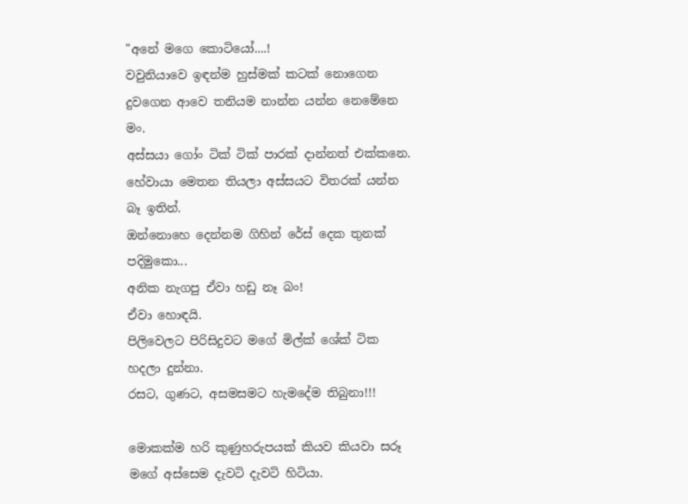"අනේ මගෙ කොටියෝ....!
වවුනියාවෙ ඉඳන්ම හුස්මක් කටක් නොගෙන දුවගෙන ආවෙ තනියම නාන්න යන්න නෙමේනෙ මං.
අස්සයා ගෝං ටික් ටික් පාරක් දාන්නත් එක්කනෙ.
හේවායා මෙතන තියලා අස්සයට විතරක් යන්න බෑ ඉතින්.
ඔන්නොහෙ දෙන්නම ගිහින් රේස් දෙක තුනක්  පදිමුකො...
අනික නැගපු ඒවා හඩු නෑ බං!
ඒවා හොඳයි.
පිලිවෙලට පිරිසිදුවට මගේ මිල්ක් ශේක් ටික හදලා දුන්නා.
රසට, ගුණට, අසමසමට හැමදේම තිබුනා!!!

මොකක්ම හරි කුණුහරුපයක් කියව කියවා සරූ මගේ අස්සෙම දැවටි දැවටි හිටියා.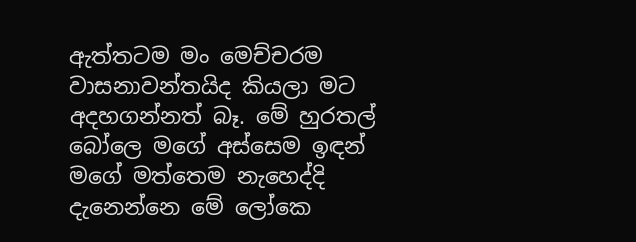ඇත්තටම මං මෙච්චරම වාසනාවන්තයිද කියලා මට අදහගන්නත් බෑ. මේ හුරතල් බෝලෙ මගේ අස්සෙම ඉඳන් මගේ මත්තෙම නැහෙද්දි දැනෙන්නෙ මේ ලෝකෙ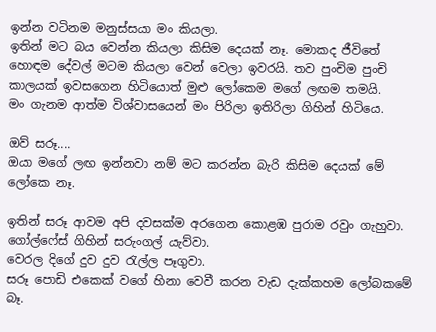ඉන්න වටිනම මනුස්සයා මං කියලා.
ඉතින් මට බය වෙන්න කියලා කිසිම දෙයක් නෑ. මොකද ජීවිතේ හොඳම දේවල් මටම කියලා වෙන් වෙලා ඉවරයි. තව පුංචිම පුංචි කාලයක් ඉවසගෙන හිටියොත් මුළු ලෝකෙම මගේ ලඟම තමයි.
මං ගැනම ආත්ම විශ්වාසයෙන් මං පිරිලා ඉතිරිලා ගිහින් හිටියෙ.

ඔව් සරූ....
ඔයා මගේ ලඟ ඉන්නවා නම් මට කරන්න බැරි කිසිම දෙයක් මේ ලෝකෙ නෑ.

ඉතින් සරූ ආවම අපි දවසක්ම අරගෙන කොළඹ පුරාම රවුං ගැහුවා.
ගෝල්ෆේස් ගිහින් සරුංගල් යැව්වා.
වෙරල දිගේ දුව දුව රැල්ල පෑගුවා.
සරූ පොඩි එකෙක් වගේ හිනා වෙවී කරන වැඩ දැක්කහම ලෝබකමේ බෑ.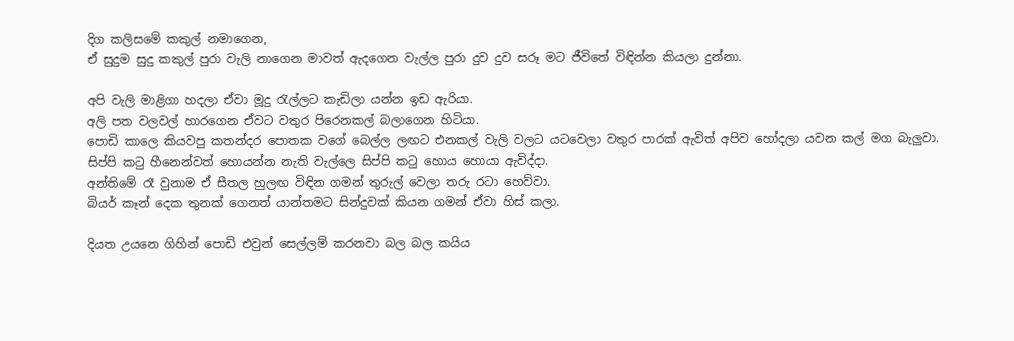දිග කලිසමේ කකුල් නමාගෙන,
ඒ සුදුම සුදු කකුල් පුරා වැලි නාගෙන මාවත් ඇදගෙන වැල්ල පුරා දුව දුව සරූ මට ජීවිතේ විඳින්න කියලා දුන්නා.

අපි වැලි මාළිගා හදලා ඒවා මූදු රැල්ලට කැඩිලා යන්න ඉඩ ඇරියා.
අලි පත වලවල් හාරගෙන ඒවට වතුර පිරෙනකල් බලාගෙන හිටියා.
පොඩි කාලෙ කියවපු කතන්දර පොතක වගේ බෙල්ල ලඟට එනකල් වැලි වලට යටවෙලා වතුර පාරක් ඇවිත් අපිව හෝදලා යවන කල් මග බැලුවා.
සිප්පි කටු හීනෙන්වත් හොයන්න නැති වැල්ලෙ සිප්පි කටු හොය හොයා ඇවිද්දා.
අන්තිමේ රෑ වුනාම ඒ සීතල හුලඟ විඳින ගමන් තුරුල් වෙලා තරු රටා හෙව්වා.
බියර් කෑන් දෙක තුනක් ගෙනත් යාන්තමට සින්දුවක් කියන ගමන් ඒවා හිස් කලා.

දියත උයනෙ ගිහින් පොඩි එවුන් සෙල්ලම් කරනවා බල බල කයිය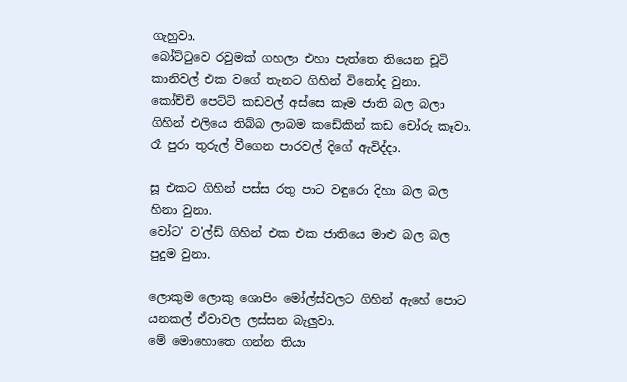ගැහුවා.
බෝට්ටුවෙ රවුමක් ගහලා එහා පැත්තෙ තියෙන චූටි කානිවල් එක වගේ තැනට ගිහින් විනෝද වුනා.
කෝච්චි පෙට්ටි කඩවල් අස්සෙ කෑම ජාති බල බලා ගිහින් එලියෙ තිබ්බ ලාබම කඩේකින් කඩ චෝරු කෑවා.
රෑ පුරා තුරුල් වීගෙන පාරවල් දිගේ ඇවිද්දා.

සූ එකට ගිහින් පස්ස රතු පාට වඳුරො දිහා බල බල හිනා වුනා.
වෝට' ව'ල්ඩ් ගිහින් එක එක ජාතියෙ මාළු බල බල පුදුම වුනා.

ලොකුම ලොකු ශොපිං මෝල්ස්වලට ගිහින් ඇහේ පොට යනකල් ඒවාවල ලස්සන බැලුවා.
මේ මොහොතෙ ගන්න තියා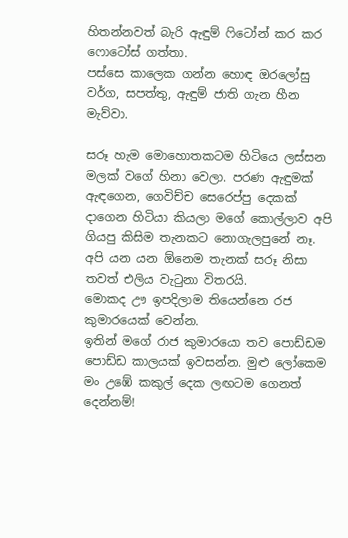හිතන්නවත් බැරි ඇඳුම් ෆිටෝන් කර කර ෆොටෝස් ගත්තා.
පස්සෙ කාලෙක ගන්න හොඳ ඔරලෝසු වර්ග, සපත්තු, ඇඳුම් ජාති ගැන හීන මැව්වා.

සරූ හැම මොහොතකටම හිටියෙ ලස්සන මලක් වගේ හිනා වෙලා. පරණ ඇඳුමක් ඇඳගෙන, ගෙවිච්ච සෙරෙප්පු දෙකක් දාගෙන හිටියා කියලා මගේ කොල්ලාව අපි ගියපු කිසිම තැනකට නොගැලපුනේ නෑ.
අපි යන යන ඕනෙම තැනක් සරූ නිසා තවත් එලිය වැටුනා විතරයි.
මොකද ඌ ඉපදිලාම තියෙන්නෙ රජ කුමාරයෙක් වෙන්න.
ඉතින් මගේ රාජ කුමාරයො තව පොඩ්ඩම පොඩ්ඩ කාලයක් ඉවසන්න. මුළු ලෝකෙම මං උඹේ කකුල් දෙක ලඟටම ගෙනත් දෙන්නම්!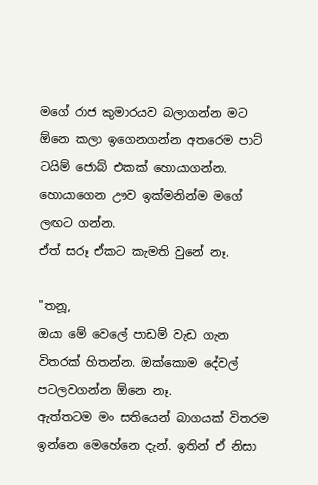මගේ රාජ කුමාරයව බලාගන්න මට ඕනෙ කලා ඉගෙනගන්න අතරෙම පාට් ටයිම් ජොබ් එකක් හොයාගන්න. හොයාගෙන ඌව ඉක්මනින්ම මගේ ලඟට ගන්න.
ඒත් සරූ ඒකට කැමති වුනේ නෑ.

"තනූ,
ඔයා මේ වෙලේ පාඩම් වැඩ ගැන විතරක් හිතන්න. ඔක්කොම දේවල් පටලවගන්න ඕනෙ නෑ.
ඇත්තටම මං සතියෙන් බාගයක් විතරම ඉන්නෙ මෙහේනෙ දැන්. ඉතින් ඒ නිසා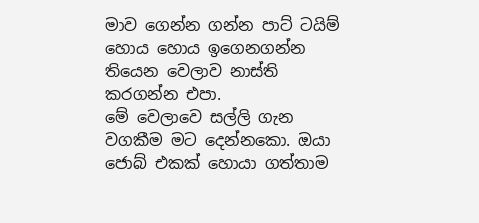මාව ගෙන්න ගන්න පාට් ටයිම් හොය හොය ඉගෙනගන්න තියෙන වෙලාව නාස්ති කරගන්න එපා.
මේ වෙලාවෙ සල්ලි ගැන වගකීම මට දෙන්නකො. ඔයා ජොබ් එකක් හොයා ගත්‍තාම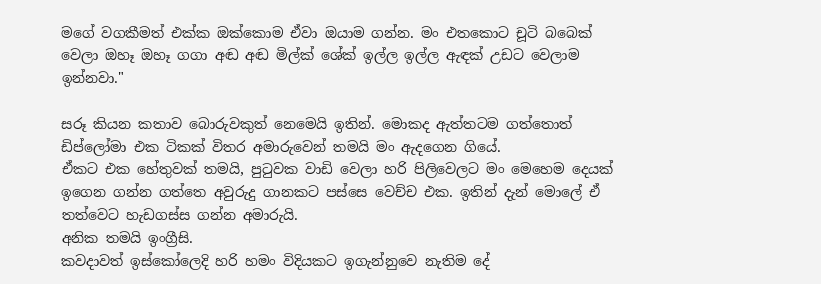මගේ වගකීමත් එක්ක ඔක්කොම ඒවා ඔයාම ගන්න. මං එතකොට චූටි බබෙක් වෙලා ඔහෑ ඔහෑ ගගා අඬ අඬ මිල්ක් ශේක් ඉල්ල ඉල්ල ඇඳක් උඩට වෙලාම ඉන්නවා."

සරූ කියන කතාව බොරුවකුත් නෙමෙයි ඉතින්. මොකද ඇත්තටම ගත්තොත් ඩිප්ලෝමා එක ටිකක් විතර අමාරුවෙන් තමයි මං ඇදගෙන ගියේ.
ඒකට එක හේතුවක් තමයි, පුටුවක වාඩි වෙලා හරි පිලිවෙලට මං මෙහෙම දෙයක් ඉගෙන ගන්න ගත්තෙ අවුරුදු ගානකට පස්සෙ වෙච්ච එක. ඉතින් දැන් මොලේ ඒ තත්වෙට හැඩගස්ස ගන්න අමාරුයි.
අනික තමයි ඉංග්‍රීසි.
කවදාවත් ඉස්කෝලෙදි හරි හමං විදියකට ඉගැන්නුවෙ නැතිම දේ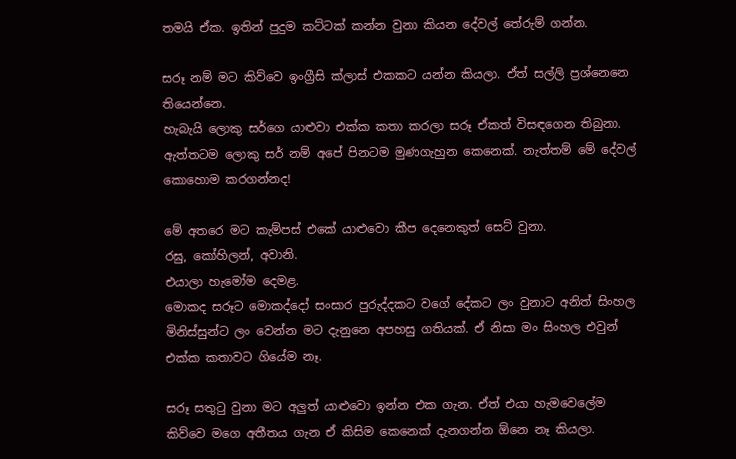තමයි ඒක. ඉතින් පුදුම කට්ටක් කන්න වුනා කියන දේවල් තේරුම් ගන්න.

සරූ නම් මට කිව්වෙ ඉංග්‍රීසි ක්ලාස් එකකට යන්න කියලා. ඒත් සල්ලි ප්‍රශ්නෙනෙ තියෙන්නෙ.
හැබැයි ලොකු සර්ගෙ යාළුවා එක්ක කතා කරලා සරූ ඒකත් විසඳගෙන තිබුනා.
ඇත්තටම ලොකු සර් නම් අපේ පිනටම මුණගැහුන කෙනෙක්. නැත්තම් මේ දේවල් කොහොම කරගන්නද!

මේ අතරෙ මට කැම්පස් එකේ යාළුවො කීප දෙනෙකුත් සෙට් වුනා.
රඝු, කෝහිලන්, අවානි.
එයාලා හැමෝම දෙමළ.
මොකද සරූට මොකද්දෝ සංසාර පුරුද්දකට වගේ දේකට ලං වුනාට අනිත් සිංහල මිනිස්සුන්ට ලං වෙන්න මට දැනුනෙ අපහසු ගතියක්. ඒ නිසා මං සිංහල එවුන් එක්ක කතාවට ගියේම නෑ.

සරූ සතුටු වුනා මට අලුත් යාළුවො ඉන්න එක ගැන. ඒත් එයා හැමවෙලේම කිව්වෙ මගෙ අතීතය ගැන ඒ කිසිම කෙනෙක් දැනගන්න ඕනෙ නෑ කියලා.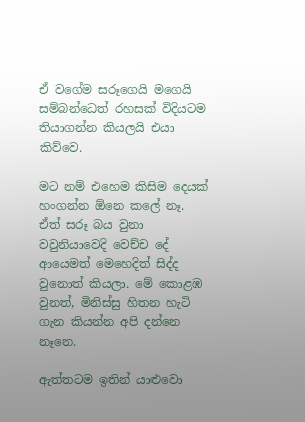ඒ වගේම සරූගෙයි මගෙයි සම්බන්ධෙත් රහසක් විදියටම තියාගන්න කියලයි එයා කිව්වෙ.

මට නම් එහෙම කිසිම දෙයක් හංගන්න ඕනෙ කලේ නෑ. ඒත් සරූ බය වුනා වවුනියාවෙදි වෙච්ච දේ ආයෙමත් මෙහෙදිත් සිද්ද වුනොත් කියලා. මේ කොළඹ වුනත්, මිනිස්සු හිතන හැටි ගැන කියන්න අපි දන්නෙ නෑනෙ.

ඇත්තටම ඉතින් යාළුවො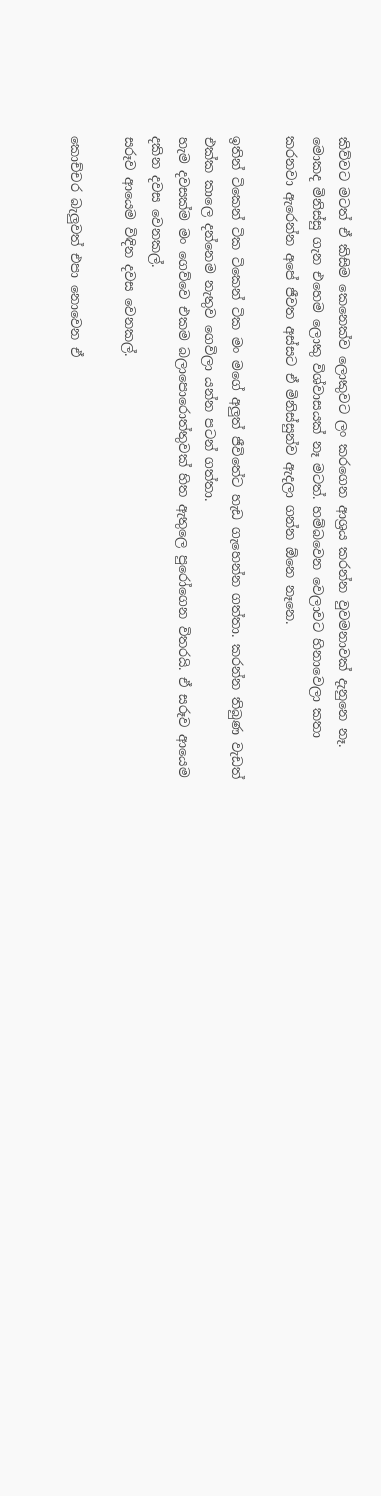කිව්වට මටත් ඒ කිසිම කෙනෙක්ව ලොකුවට ලං කරගෙන ආශ්‍රය කරන්න වුවමනාවක් දැනුනෙ නෑ. මොකද මිනිස්සු ගැන එහෙම ලොකු විශ්වාසයක් නෑ මටත්. හම්බවෙන වෙලාවට හිනාවෙලා කතා කරනවා ඇරෙන්න අපේ ජීවත අස්සට ඒ මිනිස්සුන්ව ඇදලා ගන්න ඕනෙ නෑනෙ.

ඉතින් ටිකෙන් ටික ටිකෙන් ටික මං මගේ අලුත් ජීවිතේට හැඩ ගැහෙන්න ගත්‍තා. කරන්න තිබුණ වැඩත් එක්ක කාලෙ දන්නෙම නැතුව ගෙවිලා යන්න පටන් ගත්තා.
හැම දවසක්ම මං ගෙව්වෙ එකම බලාපොරොත්තුවක් හිත ඇතුලෙ පුරෝගෙන විතරයි. ඒ සරූව ආයෙම දකින දවස වෙනකල්.
සරූව ආයෙම විඳින දවස වෙනකල්.

කොච්චර බැලුවත් එපා නොවෙන ඒ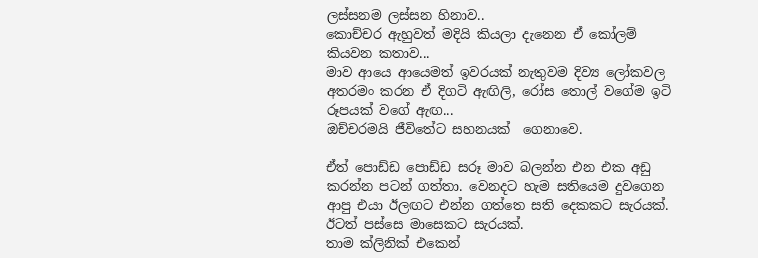ලස්සනම ලස්සන හිනාව..
කොච්චර ඇහුවත් මදියි කියලා දැනෙන ඒ කෝලම් කියවන කතාව...
මාව ආයෙ ආයෙමත් ඉවරයක් නැතුවම දිව්‍ය ලෝකවල අතරමං කරන ඒ දිගටි ඇඟිලි, රෝස තොල් වගේම ඉටි රූපයක් වගේ ඇඟ...
ඔච්චරමයි ජීවිතේට සහනයක්  ගෙනාවෙ.

ඒත් පොඩ්ඩ පොඩ්ඩ සරූ මාව බලන්න එන එක අඩු කරන්න පටන් ගත්තා. වෙනදට හැම සතියෙම දුවගෙන ආපු එයා ඊලඟට එන්න ගත්තෙ සති දෙකකට සැරයක්. ඊටත් පස්සෙ මාසෙකට සැරයක්.
තාම ක්ලිනික් එකෙන්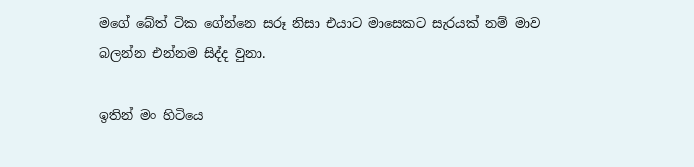මගේ බේත් ටික ගේන්නෙ සරූ නිසා එයාට මාසෙකට සැරයක් නම් මාව බලන්න එන්නම සිද්ද වුනා.

ඉතින් මං හිටියෙ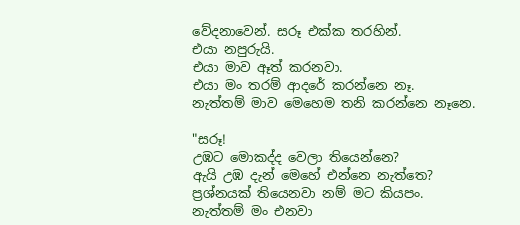වේදනාවෙන්. සරූ එක්ක තරහින්.
එයා නපුරුයි.
එයා මාව ඈත් කරනවා.
එයා මං තරම් ආදරේ කරන්නෙ නෑ.
නැත්තම් මාව මෙහෙම තනි කරන්නෙ නෑනෙ.

"සරූ!
උඹට මොකද්ද වෙලා තියෙන්නෙ?
ඇයි උඹ දැන් මෙහේ එන්නෙ නැත්තෙ?
ප්‍රශ්නයක් තියෙනවා නම් මට කියපං.
නැත්තම් මං එනවා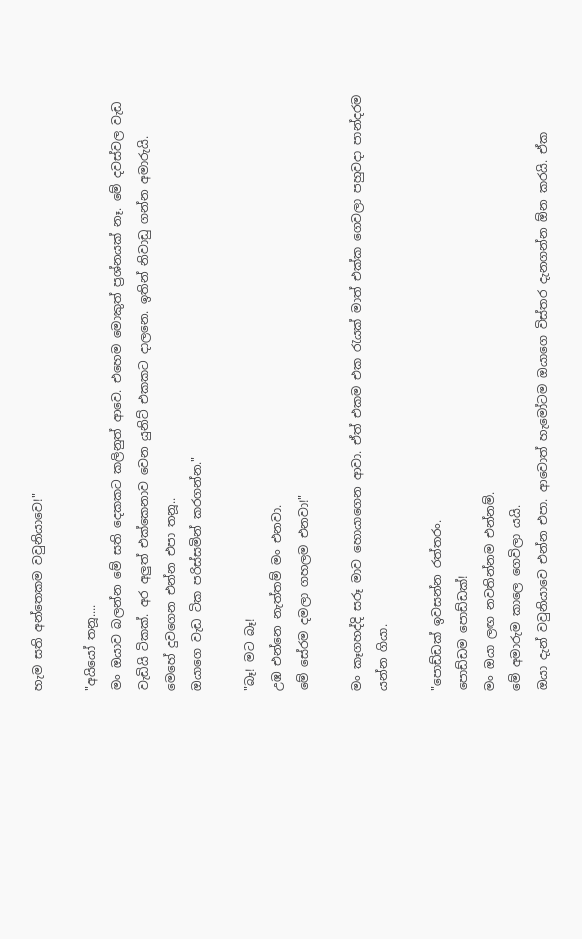හැම සති අන්තෙකම වවුනියාවෙ!"

"අයියෝ තනූ....
මං ඔයාව බලන්න මේ සති දෙකකට කලිනුත් ආවෙ. එහෙම මොකුත් ප්‍රශ්නයක් නෑ. මේ දවස්වල වැඩ වැඩියි ටිකක්. අර අලුත් එක්කෙනාව වෙන යුනිට් එකකට දාලනෙ. ඉතින් නිවාඩු ගන්න අමාරුයි.
මෙහේ දුවගෙන එන්න එපා තනූ..
ඔයාගෙ වැඩ ටික පරිස්සමින් කරගන්න."

"බෑ! මට බෑ!
උඹ එන්නෙ නැත්තම් මං එනවා.
මේ සේරම දමලා ගහලම එනවා!"

මං කෑගහද්දි සරූ මාව හොයාගෙන ආවා. ඒත් එකම එක රැයක් මාත් එක්ක ගෙවලා පහුවදා පාන්දරම යන්න ගියා.

"පොඩ්ඩක් ඉවසන්න රත්තරං.
පොඩ්ඩම පොඩ්ඩක්!
මං ඔයා ලඟ නවතින්නම එන්නම්.
මේ අමාරුම කාලෙ ගෙවිලා යයි.
ඔයා දැන් වවුනියාවෙ එන්න එපා. ආවොත් හැමෝටම ඔයාගෙ විස්තර දැනගන්න ඕන කරයි. ඒක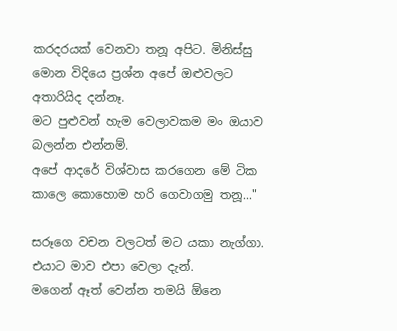කරදරයක් වෙනවා තනූ අපිට. මිනිස්සු මොන විදියෙ ප්‍රශ්න අපේ ඔළුවලට අතාරියිද දන්නෑ.
මට පුළුවන් හැම වෙලාවකම මං ඔයාව බලන්න එන්නම්.
අපේ ආදරේ විශ්වාස කරගෙන මේ ටික කාලෙ කොහොම හරි ගෙවාගමු තනූ..."

සරූගෙ වචන වලටත් මට යකා නැග්ගා.
එයාට මාව එපා වෙලා දැන්.
මගෙන් ඈත් වෙන්න තමයි ඕනෙ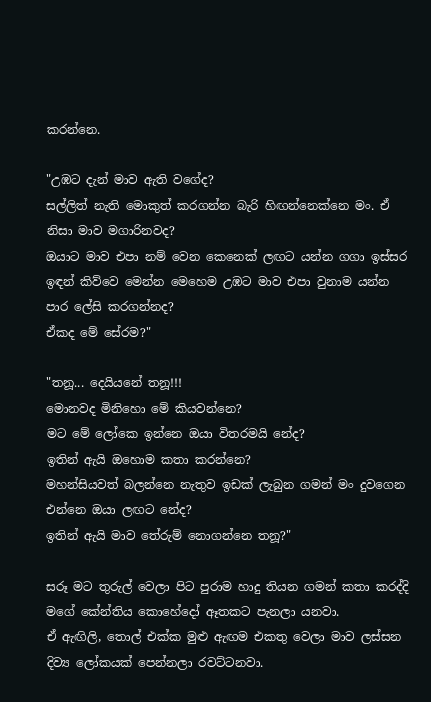කරන්නෙ.

"උඹට දැන් මාව ඇති වගේද?
සල්ලිත් නැති මොකුත් කරගන්න බැරි හිඟන්නෙක්නෙ මං. ඒ නිසා මාව මගාරිනවද?
ඔයාට මාව එපා නම් වෙන කෙනෙක් ලඟට යන්න ගගා ඉස්සර ඉඳන් කිව්වෙ මෙන්න මෙහෙම උඹට මාව එපා වුනාම යන්න පාර ලේසි කරගන්නද?
ඒකද මේ සේරම?"

"තනූ... දෙයියනේ තනූ!!!
මොනවද මිනිහො මේ කියවන්නෙ?
මට මේ ලෝකෙ ඉන්නෙ ඔයා විතරමයි නේද?
ඉතින් ඇයි ඔහොම කතා කරන්නෙ?
මහන්සියවත් බලන්නෙ නැතුව ඉඩක් ලැබුන ගමන් මං දුවගෙන එන්නෙ ඔයා ලඟට නේද?
ඉතින් ඇයි මාව තේරුම් නොගන්නෙ තනූ?"

සරූ මට තුරුල් වෙලා පිට පුරාම හාදු තියන ගමන් කතා කරද්දි මගේ කේන්තිය කොහේදෝ ඈතකට පැනලා යනවා.
ඒ ඇඟිලි, තොල් එක්ක මුළු ඇඟම එකතු වෙලා මාව ලස්සන දිව්‍ය ලෝකයක් පෙන්නලා රවට්ටනවා.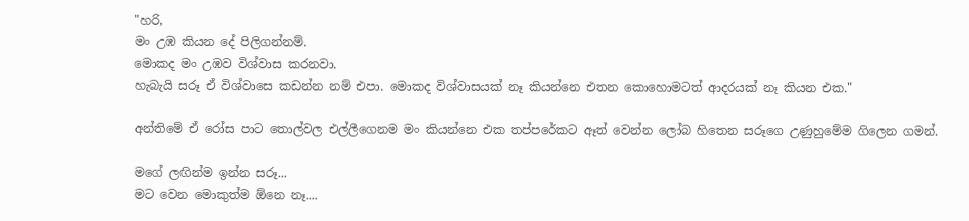"හරි,
මං උඹ කියන දේ පිලිගන්නම්.
මොකද මං උඹව විශ්වාස කරනවා.
හැබැයි සරූ ඒ විශ්වාසෙ කඩන්න නම් එපා. මොකද විශ්වාසයක් නෑ කියන්නෙ එතන කොහොමටත් ආදරයක් නෑ කියන එක."

අන්තිමේ ඒ රෝස පාට තොල්වල එල්ලීගෙනම මං කියන්නෙ එක තප්පරේකට ඈත් වෙන්න ලෝබ හිතෙන සරූගෙ උණුහුමේම ගිලෙන ගමන්.

මගේ ලඟින්ම ඉන්න සරූ...
මට වෙන මොකුත්ම ඕනෙ නෑ....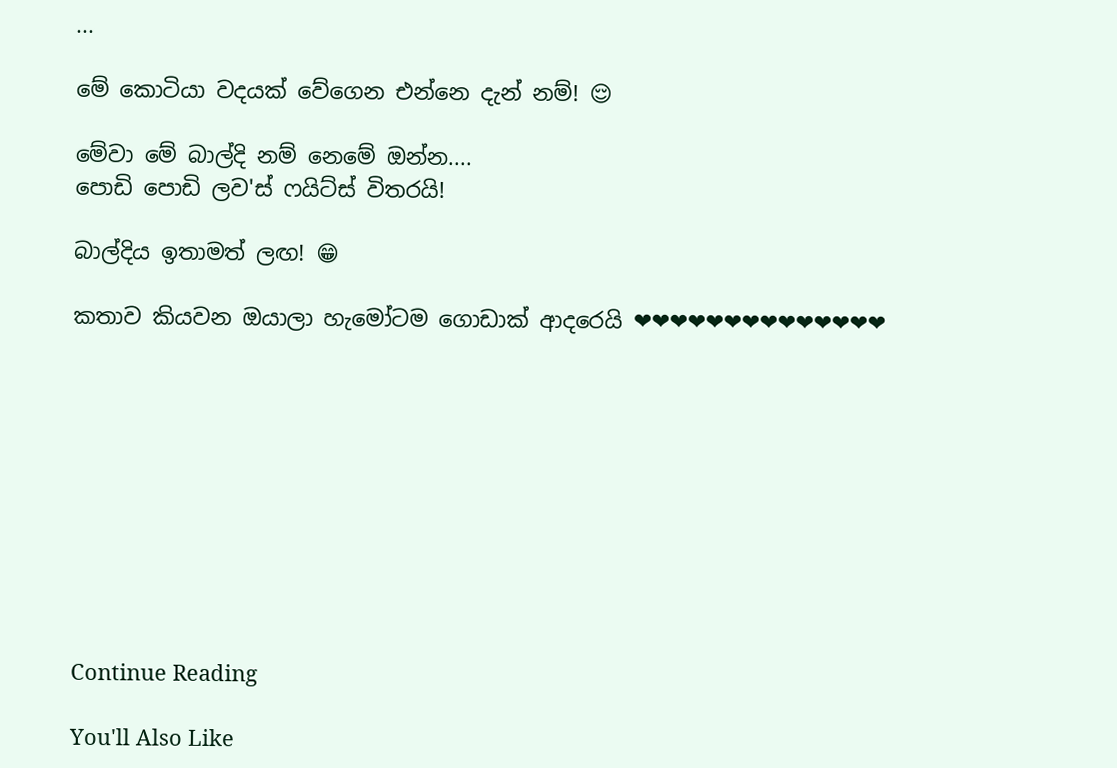...

මේ කොටියා වදයක් වේගෙන එන්නෙ දැන් නම්! 😌

මේවා මේ බාල්දි නම් නෙමේ ඔන්න....
පොඩි පොඩි ලව'ස් ෆයිට්ස් විතරයි!

බාල්දිය ඉතාමත් ලඟ! 😁

කතාව කියවන ඔයාලා හැමෝටම ගොඩාක් ආදරෙයි ❤❤❤❤❤❤❤❤❤❤❤❤❤❤










Continue Reading

You'll Also Like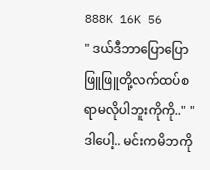888K 16K 56
" ဒယ်ဒီဘာပြောပြောဖြူဖြူတို့လက်ထပ်စရာမလိုပါဘူးကိုကို.." " ဒါပေါ့.. မင်းကမိဘကို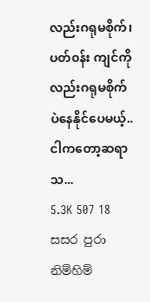လည်းဂရုမစိုက်၊ပတ်၀န်း ကျင်ကိုလည်းဂရုမစိုက်ပဲနေနိုင်ပေမယ့်.. ငါကတော့ဆရာသ...
5.3K 507 18
සසර පුරා නිම්හිම්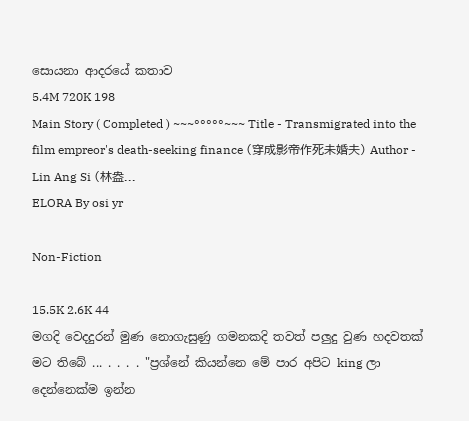සොයනා ආදරයේ කතාව
5.4M 720K 198
Main Story ( Completed ) ~~~°°°°°~~~ Title - Transmigrated into the film empreor's death-seeking finance (穿成影帝作死未婚夫) Author - Lin Ang Si (林盎...
ELORA By osi yr

Non-Fiction

15.5K 2.6K 44
මගදි වෙදදුරන් මුණ නොගැසුණු ගමනකදි තවත් පලුදු වුණ හදවතක් මට තිබේ ... . . . . "ප්‍රශ්නේ කියන්නෙ මේ පාර අපිට king ලා දෙන්නෙක්ම ඉන්න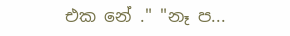එක නේ ." "නෑ ප...